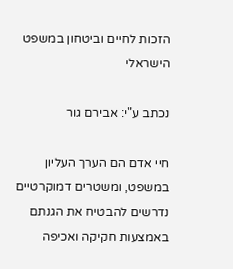הזכות לחיים וביטחון במשפט הישראלי

נכתב ע"י: אבירם גור

חיי אדם הם הערך העליון במשפט, ומשטרים דמוקרטיים נדרשים להבטיח את הגנתם באמצעות חקיקה ואכיפה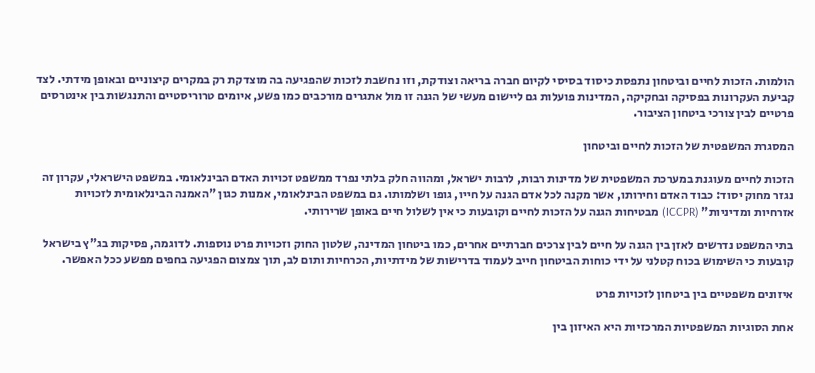הולמות. הזכות לחיים וביטחון נתפסת כיסוד בסיסי לקיום חברה בריאה וצודקת, וזו נחשבת לזכות שהפגיעה בה מוצדקת רק במקרים קיצוניים ובאופן מידתי. לצד קביעת העקרונות בפסיקה ובחקיקה, המדינות פועלות גם ליישום מעשי של הגנה זו מול אתגרים מורכבים כמו פשע, איומים טרוריסטיים והתנגשות בין אינטרסים פרטיים לבין צורכי ביטחון הציבור.

המסגרת המשפטית של הזכות לחיים וביטחון

הזכות לחיים מעוגנת במערכת המשפטית של מדינות רבות, לרבות ישראל, ומהווה חלק בלתי נפרד ממשפט זכויות האדם הבינלאומי. במשפט הישראלי, עקרון זה נגזר מחוק יסוד: כבוד האדם וחירותו, אשר מקנה לכל אדם הגנה על חייו, גופו ושלמותו. גם במשפט הבינלאומי, אמנות כגון "האמנה הבינלאומית לזכויות אזרחיות ומדיניות" (ICCPR) מבטיחות הגנה על הזכות לחיים וקובעות כי אין לשלול חיים באופן שרירותי.

בתי המשפט נדרשים לאזן בין הגנה על חיים לבין צרכים חברתיים אחרים, כמו ביטחון המדינה, שלטון החוק וזכויות פרט נוספות. לדוגמה, פסיקות בג"ץ בישראל קובעות כי השימוש בכוח קטלני על ידי כוחות הביטחון חייב לעמוד בדרישות של מידתיות, הכרחיות ותום לב, תוך צמצום הפגיעה בחפים מפשע ככל האפשר.

איזונים משפטיים בין ביטחון לזכויות פרט

אחת הסוגיות המשפטיות המרכזיות היא האיזון בין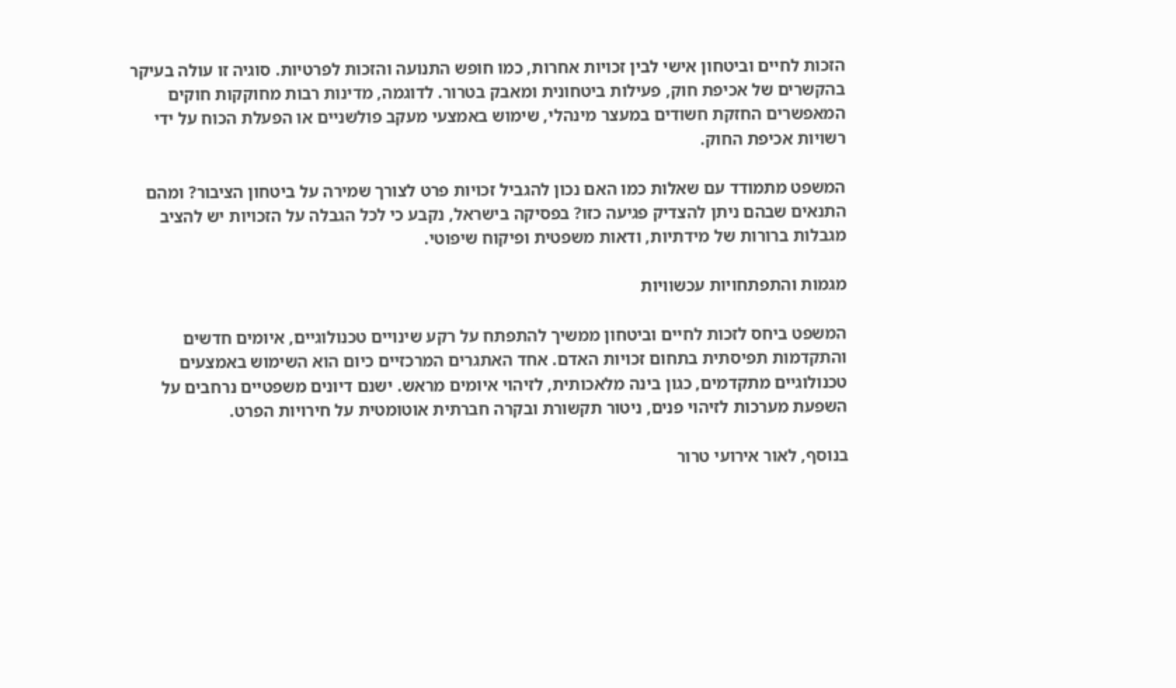הזכות לחיים וביטחון אישי לבין זכויות אחרות, כמו חופש התנועה והזכות לפרטיות. סוגיה זו עולה בעיקר בהקשרים של אכיפת חוק, פעילות ביטחונית ומאבק בטרור. לדוגמה, מדינות רבות מחוקקות חוקים המאפשרים החזקת חשודים במעצר מינהלי, שימוש באמצעי מעקב פולשניים או הפעלת הכוח על ידי רשויות אכיפת החוק.

המשפט מתמודד עם שאלות כמו האם נכון להגביל זכויות פרט לצורך שמירה על ביטחון הציבור? ומהם התנאים שבהם ניתן להצדיק פגיעה כזו? בפסיקה בישראל, נקבע כי לכל הגבלה על הזכויות יש להציב מגבלות ברורות של מידתיות, ודאות משפטית ופיקוח שיפוטי.

מגמות והתפתחויות עכשוויות

המשפט ביחס לזכות לחיים וביטחון ממשיך להתפתח על רקע שינויים טכנולוגיים, איומים חדשים והתקדמות תפיסתית בתחום זכויות האדם. אחד האתגרים המרכזיים כיום הוא השימוש באמצעים טכנולוגיים מתקדמים, כגון בינה מלאכותית, לזיהוי איומים מראש. ישנם דיונים משפטיים נרחבים על השפעת מערכות לזיהוי פנים, ניטור תקשורת ובקרה חברתית אוטומטית על חירויות הפרט.

בנוסף, לאור אירועי טרור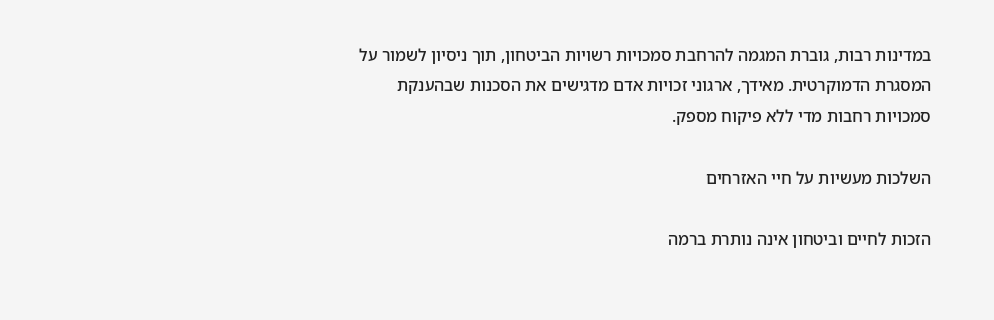במדינות רבות, גוברת המגמה להרחבת סמכויות רשויות הביטחון, תוך ניסיון לשמור על המסגרת הדמוקרטית. מאידך, ארגוני זכויות אדם מדגישים את הסכנות שבהענקת סמכויות רחבות מדי ללא פיקוח מספק.

השלכות מעשיות על חיי האזרחים

הזכות לחיים וביטחון אינה נותרת ברמה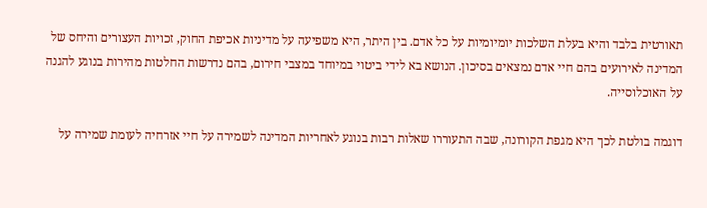תאורטית בלבד והיא בעלת השלכות יומיומיות על כל אדם. בין היתר, היא משפיעה על מדיניות אכיפת החוק, זכויות העצורים והיחס של המדינה לאירועים בהם חיי אדם נמצאים בסיכון. הנושא בא לידי ביטוי במיוחד במצבי חירום, בהם נדרשות החלטות מהירות בנוגע להגנה על האוכלוסייה.

דוגמה בולטת לכך היא מגפת הקורונה, שבה התעוררו שאלות רבות בנוגע לאחריות המדינה לשמירה על חיי אזרחיה לעומת שמירה על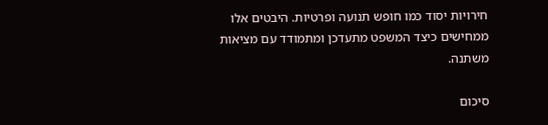חירויות יסוד כמו חופש תנועה ופרטיות. היבטים אלו ממחישים כיצד המשפט מתעדכן ומתמודד עם מציאות משתנה.

סיכום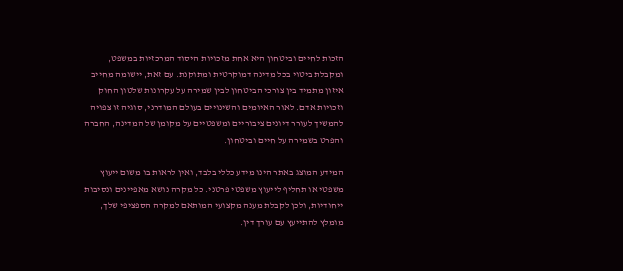הזכות לחיים וביטחון היא אחת מזכויות היסוד המרכזיות במשפט, ומקבלת ביטוי בכל מדינה דמוקרטית ומתוקנת. עם זאת, יישומה מחייב איזון מתמיד בין צורכי הביטחון לבין שמירה על עקרונות שלטון החוק וזכויות אדם. לאור האיומים והשינויים בעולם המודרני, סוגיה זו צפויה להמשיך לעורר דיונים ציבוריים ומשפטיים על מקומן של המדינה, החברה והפרט בשמירה על חיים וביטחון.

המידע המוצג באתר הינו מידע כללי בלבד, ואין לראות בו משום ייעוץ משפטי או תחליף לייעוץ משפטי פרטני. כל מקרה נושא מאפיינים ונסיבות ייחודיות, ולכן לקבלת מענה מקצועי המותאם למקרה הספציפי שלך, מומלץ להתייעץ עם עורך דין.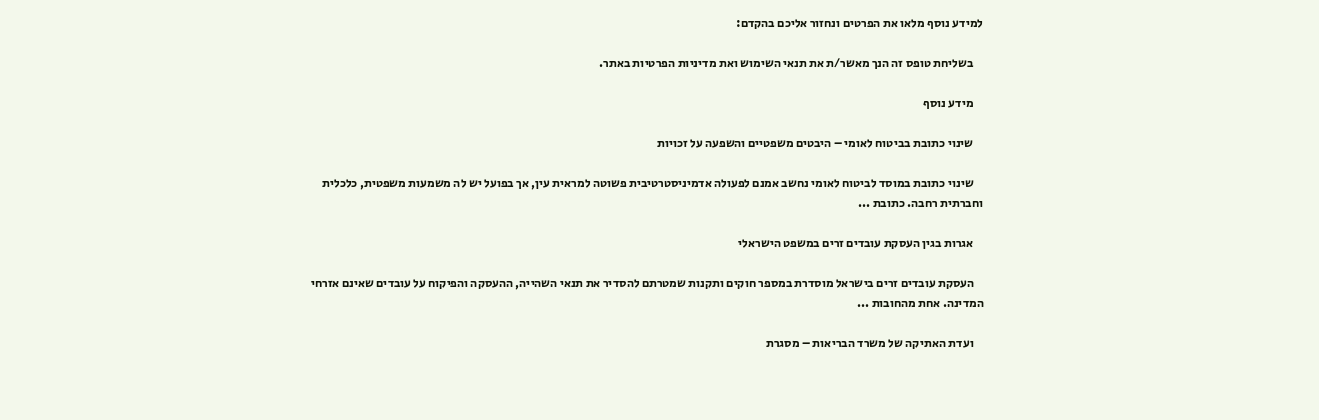למידע נוסף מלאו את הפרטים ונחזור אליכם בהקדם:

    בשליחת טופס זה הנך מאשר/ת את תנאי השימוש ואת מדיניות הפרטיות באתר.

    מידע נוסף

    שינוי כתובת בביטוח לאומי – היבטים משפטיים והשפעה על זכויות

    שינוי כתובת במוסד לביטוח לאומי נחשב אמנם לפעולה אדמיניסטרטיבית פשוטה למראית עין, אך בפועל יש לה משמעות משפטית, כלכלית וחברתית רחבה. כתובת ...

    אגרות בגין העסקת עובדים זרים במשפט הישראלי

    העסקת עובדים זרים בישראל מוסדרת במספר חוקים ותקנות שמטרתם להסדיר את תנאי השהייה, ההעסקה והפיקוח על עובדים שאינם אזרחי המדינה. אחת מהחובות ...

    ועדת האתיקה של משרד הבריאות – מסגרת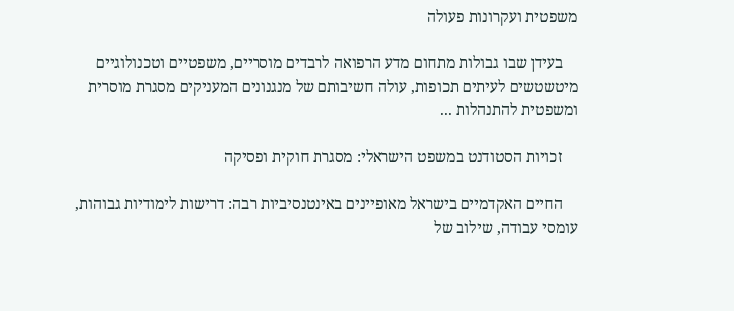משפטית ועקרונות פעולה

    בעידן שבו גבולות מתחום מדע הרפואה לרבדים מוסריים, משפטיים וטכנולוגיים מיטשטשים לעיתים תכופות, עולה חשיבותם של מנגנונים המעניקים מסגרת מוסרית ומשפטית להתנהלות ...

    זכויות הסטודנט במשפט הישראלי: מסגרת חוקית ופסיקה

    החיים האקדמיים בישראל מאופיינים באינטנסיביות רבה: דרישות לימודיות גבוהות, עומסי עבודה, שילוב של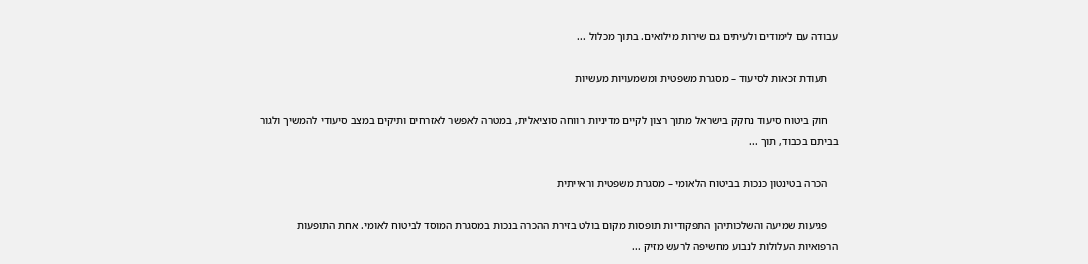עבודה עם לימודים ולעיתים גם שירות מילואים. בתוך מכלול ...

    תעודת זכאות לסיעוד – מסגרת משפטית ומשמעויות מעשיות

    חוק ביטוח סיעוד נחקק בישראל מתוך רצון לקיים מדיניות רווחה סוציאלית, במטרה לאפשר לאזרחים ותיקים במצב סיעודי להמשיך ולגור בביתם בכבוד, תוך ...

    הכרה בטינטון כנכות בביטוח הלאומי – מסגרת משפטית וראייתית

    פגיעות שמיעה והשלכותיהן התפקודיות תופסות מקום בולט בזירת ההכרה בנכות במסגרת המוסד לביטוח לאומי. אחת התופעות הרפואיות העלולות לנבוע מחשיפה לרעש מזיק ...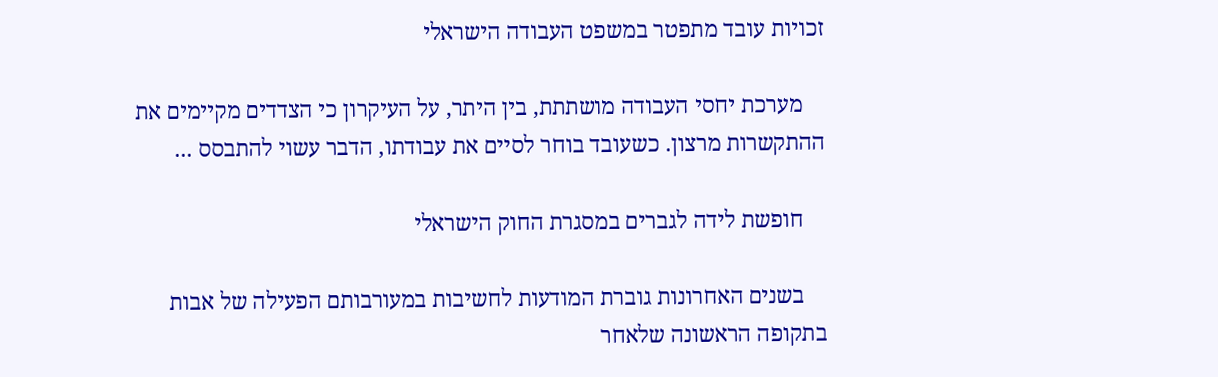זכויות עובד מתפטר במשפט העבודה הישראלי

    מערכת יחסי העבודה מושתתת, בין היתר, על העיקרון כי הצדדים מקיימים את ההתקשרות מרצון. כשעובד בוחר לסיים את עבודתו, הדבר עשוי להתבסס ...

    חופשת לידה לגברים במסגרת החוק הישראלי

    בשנים האחרונות גוברת המודעות לחשיבות במעורבותם הפעילה של אבות בתקופה הראשונה שלאחר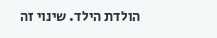הולדת הילד. שינוי זה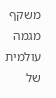משקף מגמה עולמית של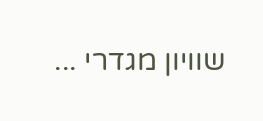שוויון מגדרי ...